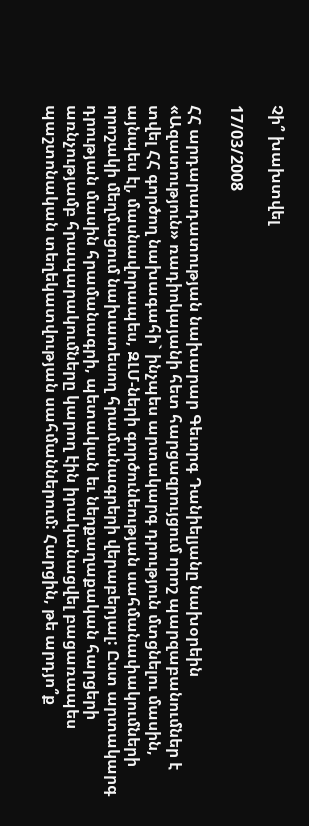Չի՞ խախտվել

17/03/2008

ՀՀ արդարադատության նախարար Գեւորգ Դանիելյանը նախօրեին «Ազատություն» ռադիոկայանի հետ հարցազրույցում որոշ պարզաբանումներ է տվել ՀՀ գործող նախագահի` ինչպես արտակարգ դրություն մտցնելու մասին, այնպես էլ, մասնավորապես, ԶԼՄ-ների գործունեության սահմանափակումների որոշակի մեղմացում նախատեսող հրամանագրերի վերաբերյալ: Ըստ արտակարգ դրության մասին հրամանագրի, պետական եւ ներքաղաքական հարցերի առնչությամբ հրապարակումները կարող էին իրականացվել բացառապես պաշտոնական տեղեկատվության սահմաններում: Հարցին, թե արդյո՞ք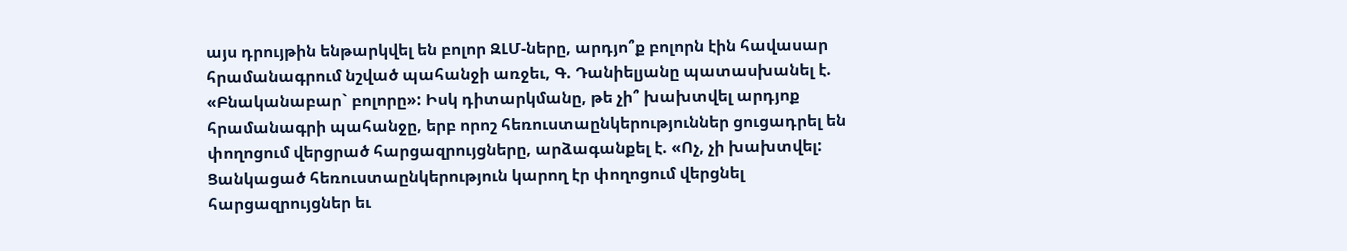այս դրույթին ենթարկվել են բոլոր ԶԼՄ-ները, արդյո՞ք բոլորն էին հավասար հրամանագրում նշված պահանջի առջեւ, Գ. Դանիելյանը պատասխանել է. «Բնականաբար` բոլորը»: Իսկ դիտարկմանը, թե չի՞ խախտվել արդյոք հրամանագրի պահանջը, երբ որոշ հեռուստաընկերություններ ցուցադրել են փողոցում վերցրած հարցազրույցները, արձագանքել է. «Ոչ, չի խախտվել: Ցանկացած հեռուստաընկերություն կարող էր փողոցում վերցնել հարցազրույցներ եւ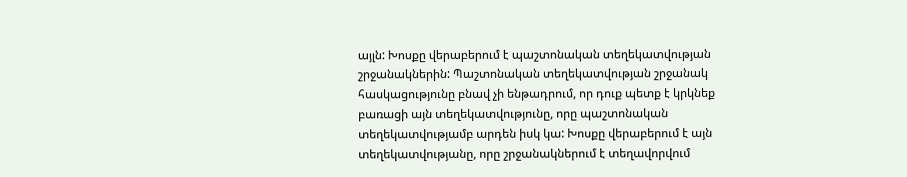այլն: Խոսքը վերաբերում է պաշտոնական տեղեկատվության շրջանակներին: Պաշտոնական տեղեկատվության շրջանակ հասկացությունը բնավ չի ենթադրում, որ դուք պետք է կրկնեք բառացի այն տեղեկատվությունը, որը պաշտոնական տեղեկատվությամբ արդեն իսկ կա: Խոսքը վերաբերում է այն տեղեկատվությանը, որը շրջանակներում է տեղավորվում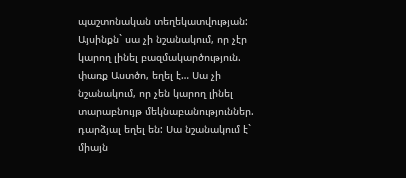պաշտոնական տեղեկատվության: Այսինքն` սա չի նշանակում, որ չէր կարող լինել բազմակարծություն. փառք Աստծո, եղել է… Սա չի նշանակում, որ չեն կարող լինել տարաբնույթ մեկնաբանություններ. դարձյալ եղել են: Սա նշանակում է` միայն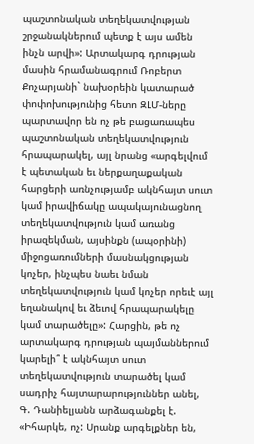պաշտոնական տեղեկատվության շրջանակներում պետք է այս ամեն ինչն արվի»: Արտակարգ դրության մասին հրամանագրում Ռոբերտ Քոչարյանի` նախօրեին կատարած փոփոխությունից հետո ԶԼՄ-ները պարտավոր են ոչ թե բացառապես պաշտոնական տեղեկատվություն հրապարակել, այլ նրանց «արգելվում է պետական եւ ներքաղաքական հարցերի առնչությամբ ակնհայտ սուտ կամ իրավիճակը ապակայունացնող տեղեկատվություն կամ առանց իրազեկման, այսինքն (ապօրինի) միջոցառումների մասնակցության կոչեր, ինչպես նաեւ նման տեղեկատվություն կամ կոչեր որեւէ այլ եղանակով եւ ձեւով հրապարակելը կամ տարածելը»: Հարցին, թե ոչ արտակարգ դրության պայմաններում կարելի՞ է ակնհայտ սուտ տեղեկատվություն տարածել կամ սադրիչ հայտարարություններ անել, Գ. Դանիելյանն արձագանքել է. «Իհարկե, ոչ: Սրանք արգելքներ են,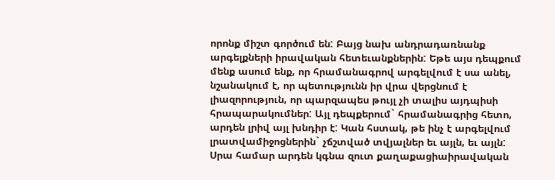որոնք միշտ գործում են: Բայց նախ անդրադառնանք արգելքների իրավական հետեւանքներին: Եթե այս դեպքում մենք ասում ենք, որ հրամանագրով արգելվում է սա անել, նշանակում է, որ պետությունն իր վրա վերցնում է լիազորություն, որ պարզապես թույլ չի տալիս այդպիսի հրապարակումներ: Այլ դեպքերում` հրամանագրից հետո, արդեն լրիվ այլ խնդիր է: Կան հստակ, թե ինչ է արգելվում լրատվամիջոցներին` չճշտված տվյալներ եւ այլն, եւ այլն: Սրա համար արդեն կգնա զուտ քաղաքացիաիրավական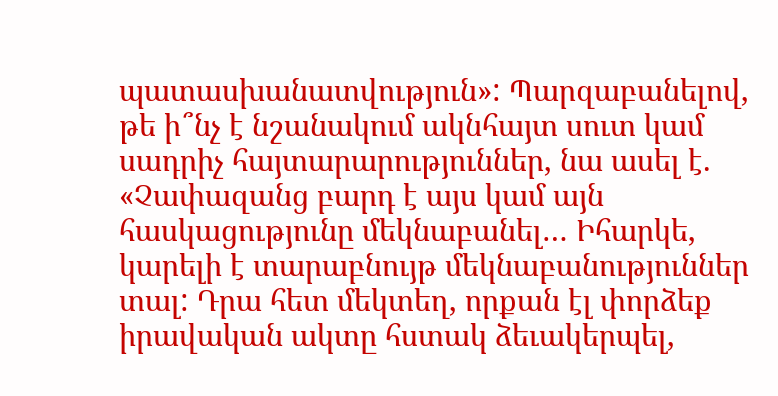պատասխանատվություն»: Պարզաբանելով, թե ի՞նչ է նշանակում ակնհայտ սուտ կամ սադրիչ հայտարարություններ, նա ասել է. «Չափազանց բարդ է այս կամ այն հասկացությունը մեկնաբանել… Իհարկե, կարելի է տարաբնույթ մեկնաբանություններ տալ: Դրա հետ մեկտեղ, որքան էլ փորձեք իրավական ակտը հստակ ձեւակերպել,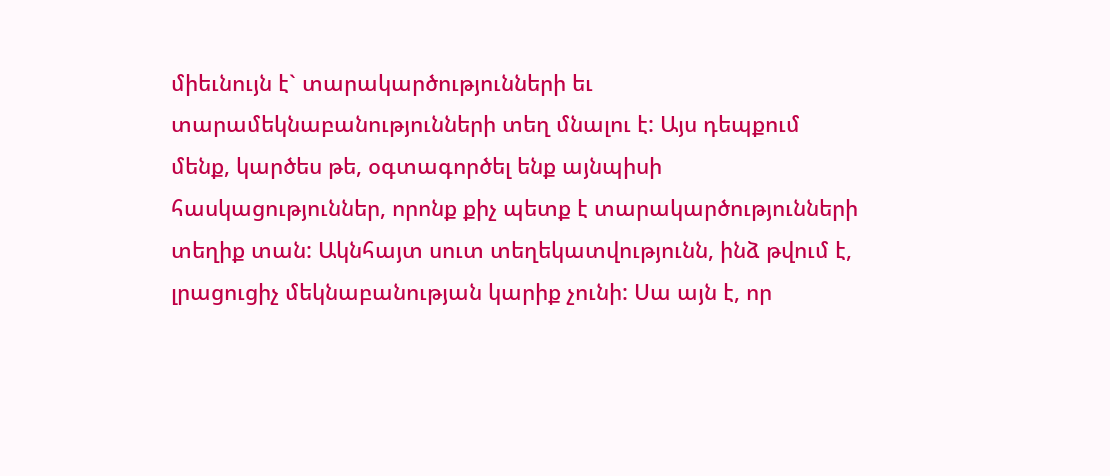միեւնույն է` տարակարծությունների եւ տարամեկնաբանությունների տեղ մնալու է: Այս դեպքում մենք, կարծես թե, օգտագործել ենք այնպիսի հասկացություններ, որոնք քիչ պետք է տարակարծությունների տեղիք տան: Ակնհայտ սուտ տեղեկատվությունն, ինձ թվում է, լրացուցիչ մեկնաբանության կարիք չունի: Սա այն է, որ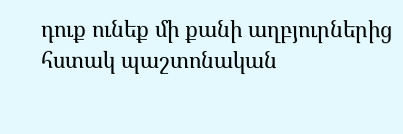դուք ունեք մի քանի աղբյուրներից հստակ պաշտոնական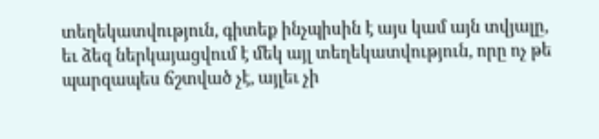տեղեկատվություն, գիտեք ինչպիսին է այս կամ այն տվյալը, եւ ձեզ ներկայացվում է մեկ այլ տեղեկատվություն, որը ոչ թե պարզապես ճշտված չէ, այլեւ չի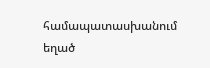համապատասխանում եղած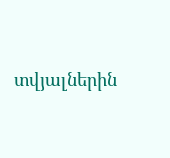տվյալներին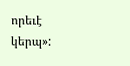որեւէ կերպ»: